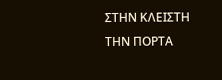ΣΤΗΝ ΚΛΕΙΣΤΗ ΤΗΝ ΠΟΡΤΑ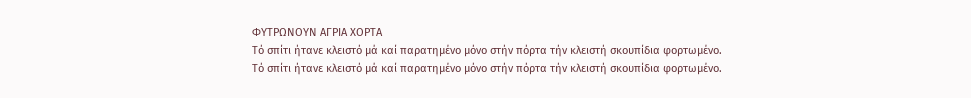ΦΥΤΡΩΝΟΥΝ ΑΓΡΙΑ ΧΟΡΤΑ
Τό σπίτι ήτανε κλειστό μά καί παρατημένο μόνο στήν πόρτα τήν κλειστή σκουπίδια φορτωμένο.
Τό σπίτι ήτανε κλειστό μά καί παρατημένο μόνο στήν πόρτα τήν κλειστή σκουπίδια φορτωμένο.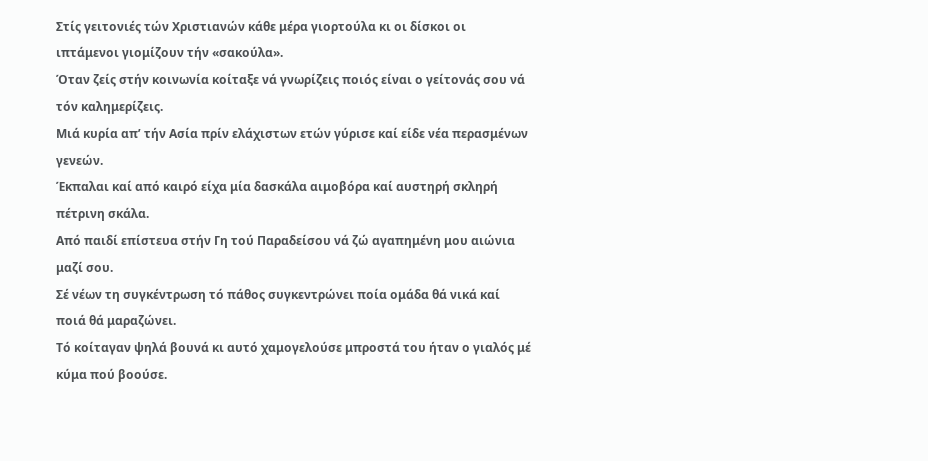Στίς γειτονιές τών Χριστιανών κάθε μέρα γιορτούλα κι οι δίσκοι οι ιπτάμενοι γιομίζουν τήν «σακούλα».
Όταν ζείς στήν κοινωνία κοίταξε νά γνωρίζεις ποιός είναι ο γείτονάς σου νά τόν καλημερίζεις.
Μιά κυρία απ’ τήν Ασία πρίν ελάχιστων ετών γύρισε καί είδε νέα περασμένων γενεών.
Έκπαλαι καί από καιρό είχα μία δασκάλα αιμοβόρα καί αυστηρή σκληρή πέτρινη σκάλα.
Από παιδί επίστευα στήν Γη τού Παραδείσου νά ζώ αγαπημένη μου αιώνια μαζί σου.
Σέ νέων τη συγκέντρωση τό πάθος συγκεντρώνει ποία ομάδα θά νικά καί ποιά θά μαραζώνει.
Τό κοίταγαν ψηλά βουνά κι αυτό χαμογελούσε μπροστά του ήταν ο γιαλός μέ κύμα πού βοούσε.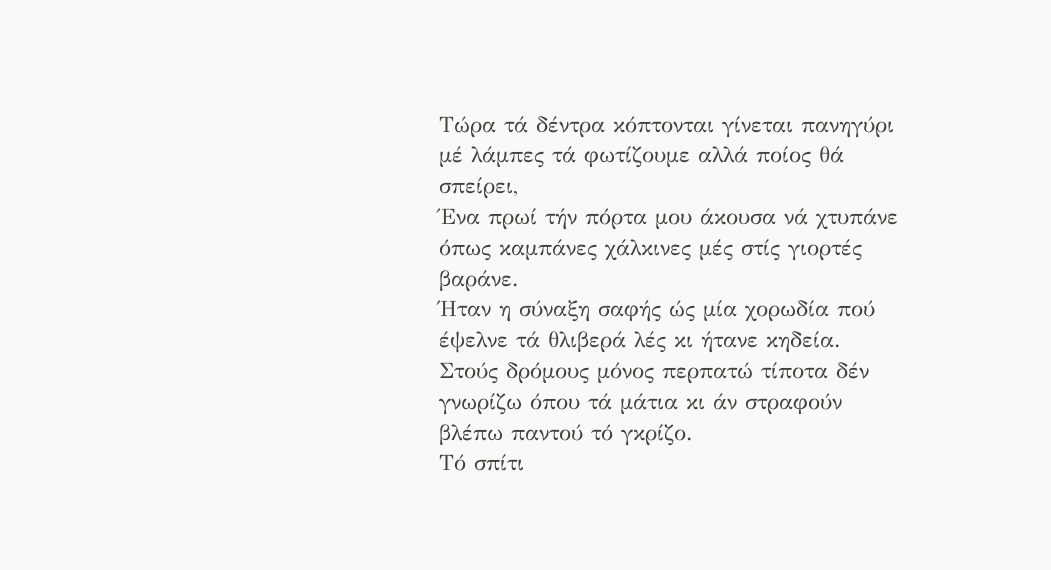Τώρα τά δέντρα κόπτονται γίνεται πανηγύρι μέ λάμπες τά φωτίζουμε αλλά ποίος θά σπείρει,
Ένα πρωί τήν πόρτα μου άκουσα νά χτυπάνε όπως καμπάνες χάλκινες μές στίς γιορτές βαράνε.
Ήταν η σύναξη σαφής ώς μία χορωδία πού έψελνε τά θλιβερά λές κι ήτανε κηδεία.
Στούς δρόμους μόνος περπατώ τίποτα δέν γνωρίζω όπου τά μάτια κι άν στραφούν βλέπω παντού τό γκρίζο.
Τό σπίτι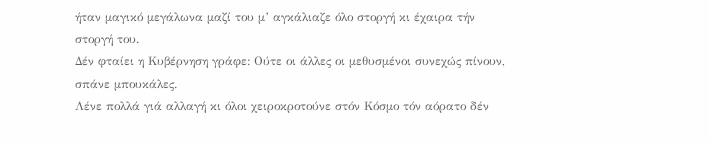ήταν μαγικό μεγάλωνα μαζί του μ’ αγκάλιαζε όλο στοργή κι έχαιρα τήν στοργή του.
Δέν φταίει η Κυβέρνηση γράφε: Ούτε οι άλλες οι μεθυσμένοι συνεχώς πίνουν, σπάνε μπουκάλες.
Λένε πολλά γιά αλλαγή κι όλοι χειροκροτούνε στόν Κόσμο τόν αόρατο δέν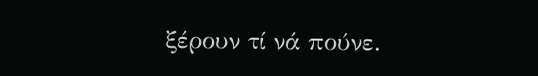ξέρουν τί νά πούνε.